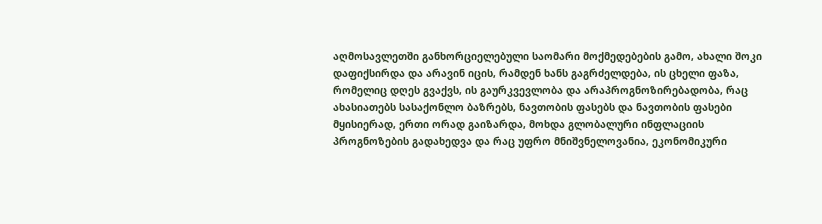აღმოსავლეთში განხორციელებული საომარი მოქმედებების გამო, ახალი შოკი დაფიქსირდა და არავინ იცის, რამდენ ხანს გაგრძელდება, ის ცხელი ფაზა, რომელიც დღეს გვაქვს, ის გაურკვევლობა და არაპროგნოზირებადობა, რაც ახასიათებს სასაქონლო ბაზრებს, ნავთობის ფასებს და ნავთობის ფასები მყისიერად, ერთი ორად გაიზარდა, მოხდა გლობალური ინფლაციის პროგნოზების გადახედვა და რაც უფრო მნიშვნელოვანია, ეკონომიკური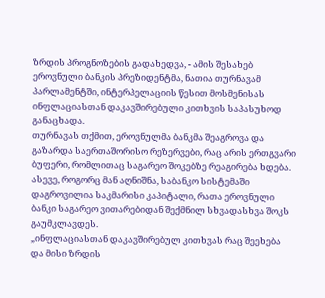ზრდის პროგნოზების გადახედვა, - ამის შესახებ ეროვნული ბანკის პრეზიდენტმა, ნათია თურნავამ პარლამენტში, ინტერპელაციის წესით მოსმენისას ინფლაციასთან დაკავშირებული კითხვის საპასუხოდ განაცხადა.
თურნავას თქმით, ეროვნულმა ბანკმა შეაგროვა და გაზარდა საერთაშორისო რეზერვები, რაც არის ერთგვარი ბუფერი, რომლითაც საგარეო შოკებზე რეაგირება ხდება. ასევე, როგორც მან აღნიშნა, საბანკო სისტემაში დაგროვილია საკმარისი კაპიტალი, რათა ეროვნული ბანკი საგარეო ვითარებიდან შექმნილ სხვადასხვა შოკს გაუმკლავდეს.
„ინფლაციასთან დაკავშირებულ კითხვას რაც შეეხება და მისი ზრდის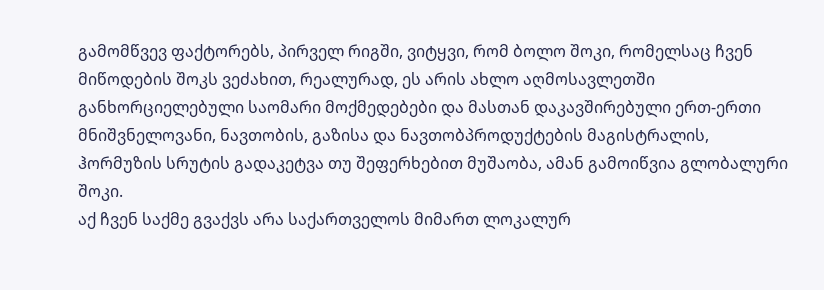გამომწვევ ფაქტორებს, პირველ რიგში, ვიტყვი, რომ ბოლო შოკი, რომელსაც ჩვენ მიწოდების შოკს ვეძახით, რეალურად, ეს არის ახლო აღმოსავლეთში განხორციელებული საომარი მოქმედებები და მასთან დაკავშირებული ერთ-ერთი მნიშვნელოვანი, ნავთობის, გაზისა და ნავთობპროდუქტების მაგისტრალის, ჰორმუზის სრუტის გადაკეტვა თუ შეფერხებით მუშაობა, ამან გამოიწვია გლობალური შოკი.
აქ ჩვენ საქმე გვაქვს არა საქართველოს მიმართ ლოკალურ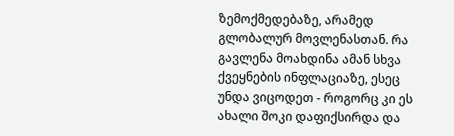ზემოქმედებაზე, არამედ გლობალურ მოვლენასთან. რა გავლენა მოახდინა ამან სხვა ქვეყნების ინფლაციაზე, ესეც უნდა ვიცოდეთ - როგორც კი ეს ახალი შოკი დაფიქსირდა და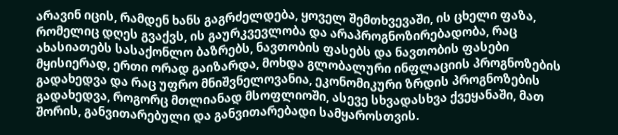არავინ იცის, რამდენ ხანს გაგრძელდება, ყოველ შემთხვევაში, ის ცხელი ფაზა, რომელიც დღეს გვაქვს, ის გაურკვევლობა და არაპროგნოზირებადობა, რაც ახასიათებს სასაქონლო ბაზრებს, ნავთობის ფასებს და ნავთობის ფასები მყისიერად, ერთი ორად გაიზარდა, მოხდა გლობალური ინფლაციის პროგნოზების გადახედვა და რაც უფრო მნიშვნელოვანია, ეკონომიკური ზრდის პროგნოზების გადახედვა, როგორც მთლიანად მსოფლიოში, ასევე სხვადასხვა ქვეყანაში, მათ შორის, განვითარებული და განვითარებადი სამყაროსთვის.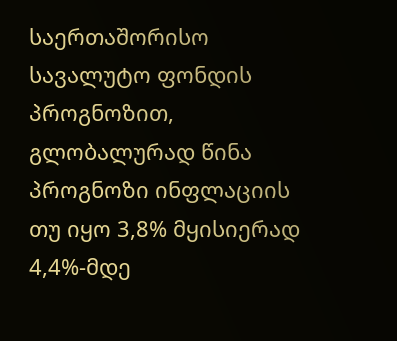საერთაშორისო სავალუტო ფონდის პროგნოზით, გლობალურად წინა პროგნოზი ინფლაციის თუ იყო 3,8% მყისიერად 4,4%-მდე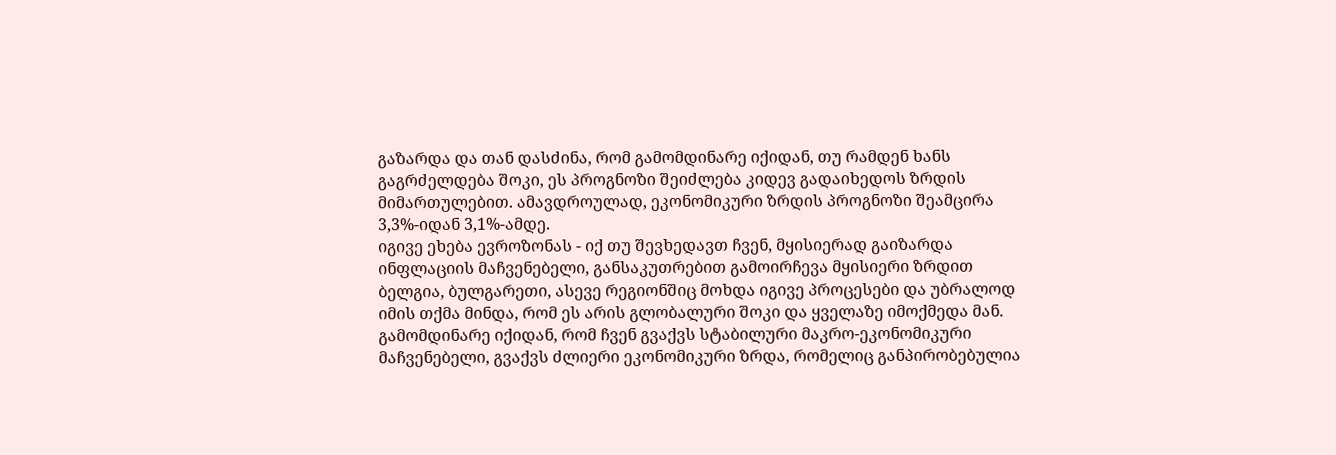გაზარდა და თან დასძინა, რომ გამომდინარე იქიდან, თუ რამდენ ხანს გაგრძელდება შოკი, ეს პროგნოზი შეიძლება კიდევ გადაიხედოს ზრდის მიმართულებით. ამავდროულად, ეკონომიკური ზრდის პროგნოზი შეამცირა 3,3%-იდან 3,1%-ამდე.
იგივე ეხება ევროზონას - იქ თუ შევხედავთ ჩვენ, მყისიერად გაიზარდა ინფლაციის მაჩვენებელი, განსაკუთრებით გამოირჩევა მყისიერი ზრდით ბელგია, ბულგარეთი, ასევე რეგიონშიც მოხდა იგივე პროცესები და უბრალოდ იმის თქმა მინდა, რომ ეს არის გლობალური შოკი და ყველაზე იმოქმედა მან.
გამომდინარე იქიდან, რომ ჩვენ გვაქვს სტაბილური მაკრო-ეკონომიკური მაჩვენებელი, გვაქვს ძლიერი ეკონომიკური ზრდა, რომელიც განპირობებულია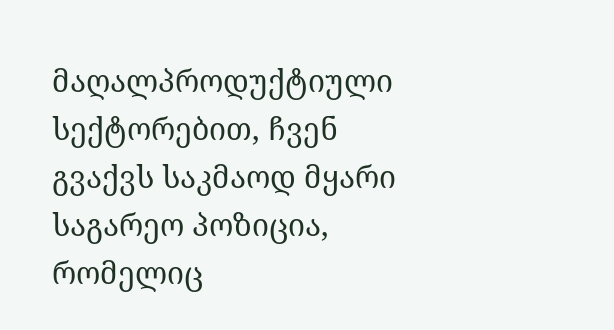მაღალპროდუქტიული სექტორებით, ჩვენ გვაქვს საკმაოდ მყარი საგარეო პოზიცია, რომელიც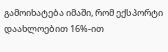გამოიხატება იმაში, რომ ექსპორტი დაახლოებით 16%-ით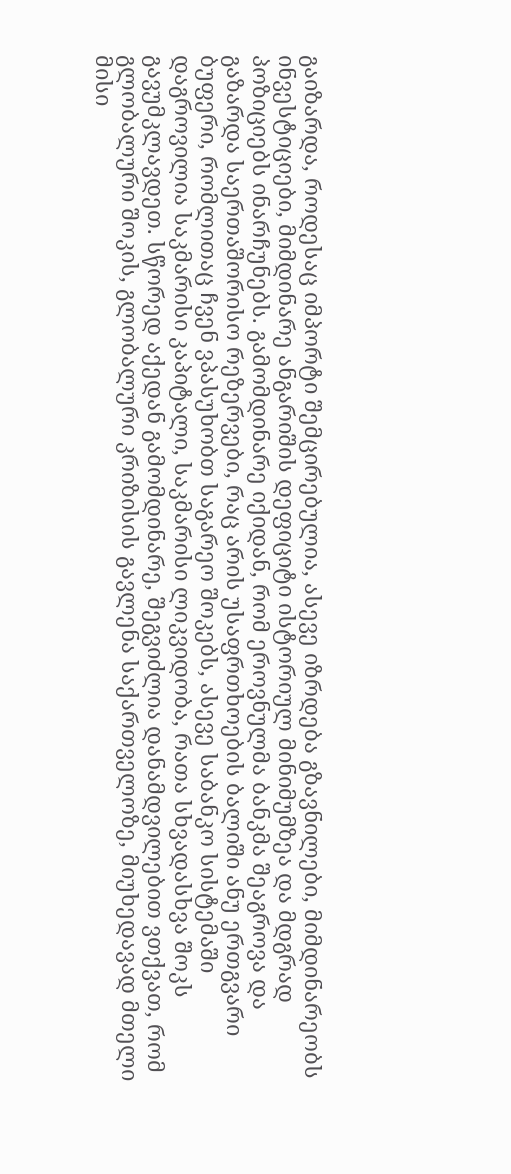გაიზარდა, როდესაც იმპორტი შემცირებულია, ასევე იზრდება გზავნილები, მიმდინარეობს ინვესტიციები, მიმდინარე ანგარიშის დეფიციტი ისტორიულ მინიმუმზეა და მდგრად პოზიციებს ინარჩუნებს. გამომდინარე იქიდან, რომ ეროვნულმა ბანკმა შეაგროვა და გაზარდა საერთაშორისო რეზერვები, რაც არის უსაფრთხოების ბალიში ანუ ერთგვარი ბუფერი, რომლითაც ჩვენ ვპასუხობთ საგარეო შოკებს, ასევე საბანკო სისტემაში დაგროვილია საკმარისი კაპიტალი, საკმარისი ლიკვიდობა, რათა სხვადასხვა შოკს გავუმკლავდეთ. სწორედ აქედან გამომდინარე, შეგვიძლია დანამდვილებით ვთქვათ, რომ გლობალური შოკის, გლობალური კრიზისის გავლენა საქართველოზე, მიუხედავად მთელი მისი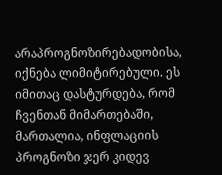არაპროგნოზირებადობისა, იქნება ლიმიტირებული. ეს იმითაც დასტურდება, რომ ჩვენთან მიმართებაში, მართალია, ინფლაციის პროგნოზი ჯერ კიდევ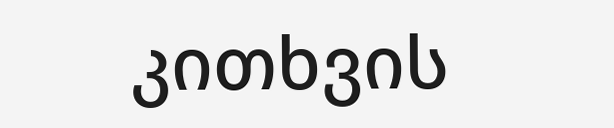კითხვის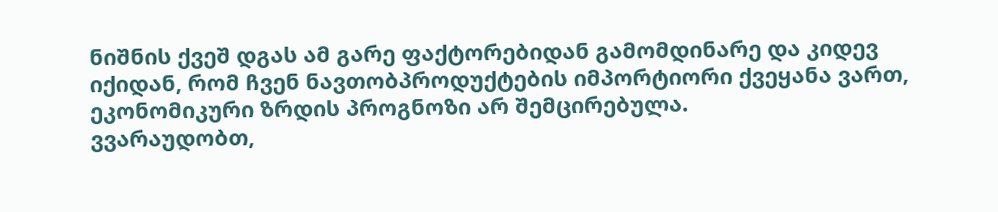ნიშნის ქვეშ დგას ამ გარე ფაქტორებიდან გამომდინარე და კიდევ იქიდან, რომ ჩვენ ნავთობპროდუქტების იმპორტიორი ქვეყანა ვართ, ეკონომიკური ზრდის პროგნოზი არ შემცირებულა.
ვვარაუდობთ,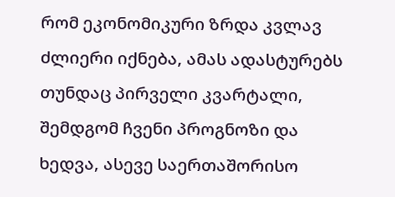რომ ეკონომიკური ზრდა კვლავ ძლიერი იქნება, ამას ადასტურებს თუნდაც პირველი კვარტალი, შემდგომ ჩვენი პროგნოზი და ხედვა, ასევე საერთაშორისო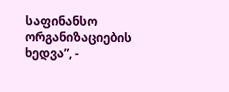საფინანსო ორგანიზაციების ხედვა”, -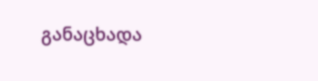განაცხადა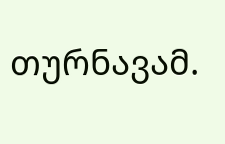თურნავამ.